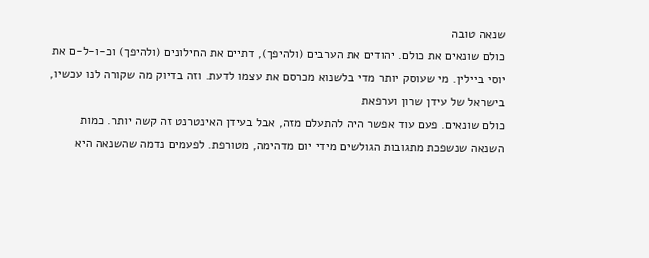שנאה טובה
כולם שונאים את כולם. יהודים את הערבים (ולהיפך), דתיים את החילונים (ולהיפך) וכ-ו-ל-ם את יוסי ביילין. מי שעוסק יותר מדי בלשנוא מכרסם את עצמו לדעת. וזה בדיוק מה שקורה לנו עכשיו, בישראל של עידן שרון וערפאת
כולם שונאים. פעם עוד אפשר היה להתעלם מזה, אבל בעידן האינטרנט זה קשה יותר. כמות השנאה שנשפכת מתגובות הגולשים מידי יום מדהימה, מטורפת. לפעמים נדמה שהשנאה היא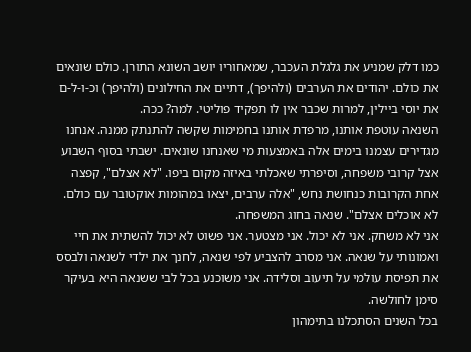כמו דלק שמניע את גלגלת העכבר, שמאחוריו יושב השונא התורן. כולם שונאים את כולם. יהודים את הערבים (ולהיפך), דתיים את החילונים (ולהיפך) וכ-ו-ל-ם את יוסי ביילין, למרות שכבר אין לו תפקיד פוליטי. למה? ככה.
השנאה עוטפת אותנו, מרפדת אותנו בחמימות שקשה להתנתק ממנה. אנחנו מגדירים עצמנו בימים אלה באמצעות מי שאנחנו שונאים. ישבתי בסוף השבוע אצל קרובי משפחה, וסיפרתי שאכלתי באיזה מקום ביפו. "לא אצלם", קפצה אחת הקרובות כנחושת נחש, "אלה ערבים, יצאו במהומות אוקטובר עם כולם. לא אוכלים אצלם". שנאה בחוג המשפחה.
אני לא משחק. אני לא יכול. אני מצטער. אני פשוט לא יכול להשתית את חיי ואמונותי על שנאה. אני מסרב להצביע לפי שנאה, לחנך את ילדי לשנאה ולבסס את תפיסת עולמי על תיעוב וסלידה. אני משוכנע בכל לבי ששנאה היא בעיקר סימן לחולשה.
בכל השנים הסתכלנו בתימהון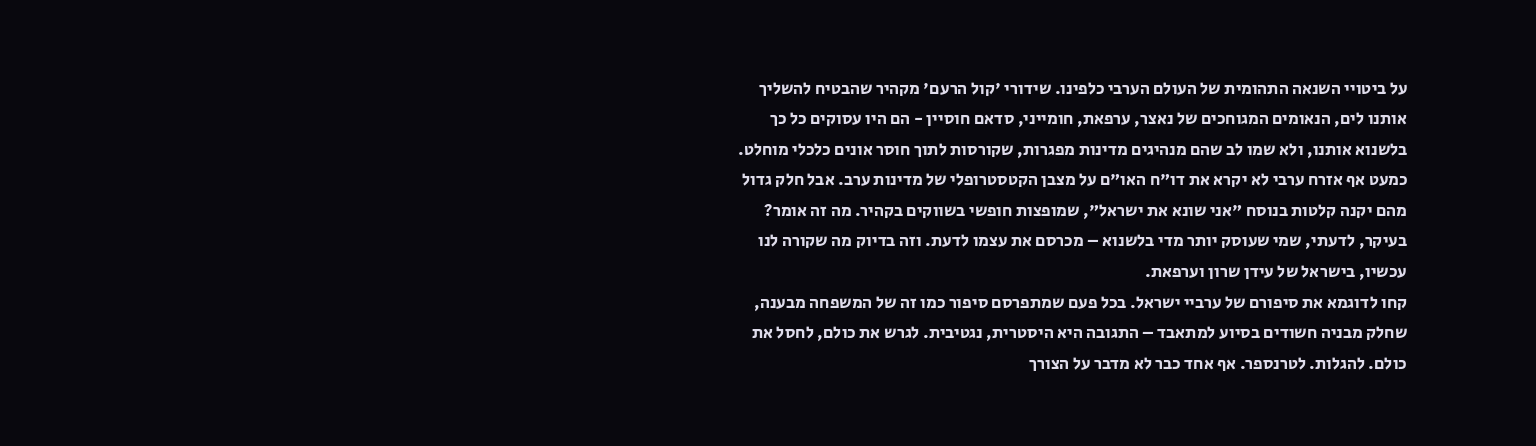על ביטויי השנאה התהומית של העולם הערבי כלפינו. שידורי 'קול הרעם' מקהיר שהבטיח להשליך אותנו לים, הנאומים המגוחכים של נאצר, ערפאת, חומייני, סדאם חוסיין - הם היו עסוקים כל כך בלשנוא אותנו, ולא שמו לב שהם מנהיגים מדינות מפגרות, שקורסות לתוך חוסר אונים כלכלי מוחלט. כמעט אף אזרח ערבי לא יקרא את דו"ח האו"ם על מצבן הקטסטרופלי של מדינות ערב. אבל חלק גדול מהם יקנה קלטות בנוסח "אני שונא את ישראל", שמופצות חופשי בשווקים בקהיר. מה זה אומר? בעיקר, לדעתי, שמי שעוסק יותר מדי בלשנוא – מכרסם את עצמו לדעת. וזה בדיוק מה שקורה לנו עכשיו, בישראל של עידן שרון וערפאת.
קחו לדוגמא את סיפורם של ערביי ישראל. בכל פעם שמתפרסם סיפור כמו זה של המשפחה מבענה, שחלק מבניה חשודים בסיוע למתאבד – התגובה היא היסטרית, נגטיבית. לגרש את כולם, לחסל את כולם. להגלות. לטרנספר. אף אחד כבר לא מדבר על הצורך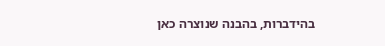בהידברות, בהבנה שנוצרה כאן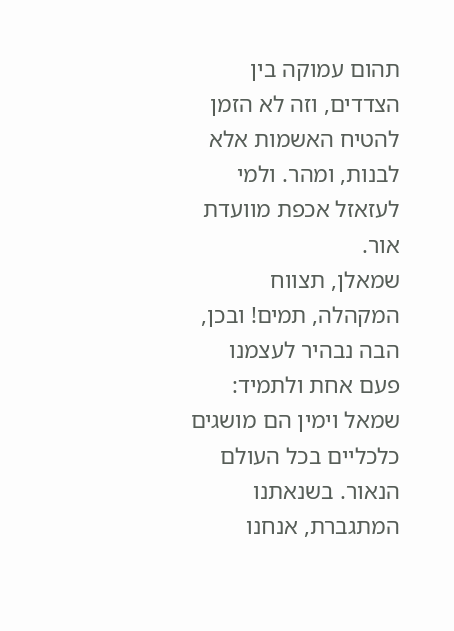תהום עמוקה בין הצדדים, וזה לא הזמן להטיח האשמות אלא לבנות, ומהר. ולמי לעזאזל אכפת מוועדת אור.
שמאלן, תצווח המקהלה, תמים! ובכן, הבה נבהיר לעצמנו פעם אחת ולתמיד: שמאל וימין הם מושגים כלכליים בכל העולם הנאור. בשנאתנו המתגברת, אנחנו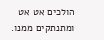הולכים אט אט ומתנתקים ממנו.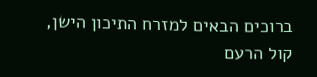ברוכים הבאים למזרח התיכון הישן, קול הרעם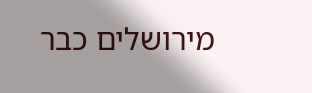מירושלים כבר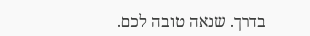בדרך. שנאה טובה לכם.